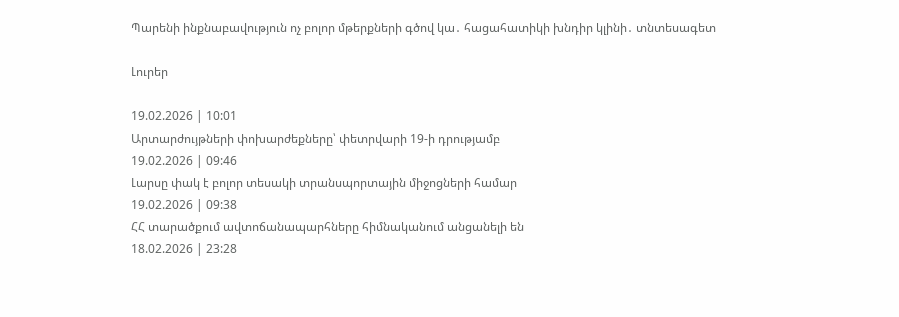Պարենի ինքնաբավություն ոչ բոլոր մթերքների գծով կա․ հացահատիկի խնդիր կլինի․ տնտեսագետ

Լուրեր

19.02.2026 | 10:01
Արտարժույթների փոխարժեքները՝ փետրվարի 19-ի դրությամբ
19.02.2026 | 09:46
Լարսը փակ է բոլոր տեսակի տրանսպորտային միջոցների համար
19.02.2026 | 09:38
ՀՀ տարածքում ավտոճանապարհները հիմնականում անցանելի են
18.02.2026 | 23:28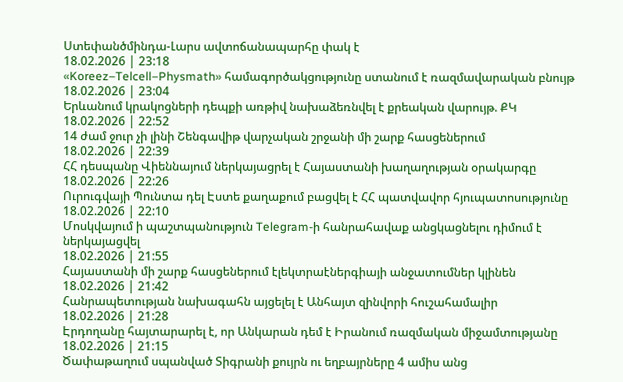Ստեփանծմինդա-Լարս ավտոճանապարհը փակ է
18.02.2026 | 23:18
«Koreez–Telcell–Physmath» համագործակցությունը ստանում է ռազմավարական բնույթ
18.02.2026 | 23:04
Երևանում կրակոցների դեպքի առթիվ նախաձեռնվել է քրեական վարույթ. ՔԿ
18.02.2026 | 22:52
14 ժամ ջուր չի լինի Շենգավիթ վարչական շրջանի մի շարք հասցեներում
18.02.2026 | 22:39
ՀՀ դեսպանը Վիեննայում ներկայացրել է Հայաստանի խաղաղության օրակարգը
18.02.2026 | 22:26
Ուրուգվայի Պունտա դել Էստե քաղաքում բացվել է ՀՀ պատվավոր հյուպատոսությունը
18.02.2026 | 22:10
Մոսկվայում ի պաշտպանություն Telegram-ի հանրահավաք անցկացնելու դիմում է ներկայացվել
18.02.2026 | 21:55
Հայաստանի մի շարք հասցեներում էլեկտրաէներգիայի անջատումներ կլինեն
18.02.2026 | 21:42
Հանրապետության նախագահն այցելել է Անհայտ զինվորի հուշահամալիր
18.02.2026 | 21:28
Էրդողանը հայտարարել է, որ Անկարան դեմ է Իրանում ռազմական միջամտությանը
18.02.2026 | 21:15
Ծափաթաղում սպանված Տիգրանի քույրն ու եղբայրները 4 ամիս անց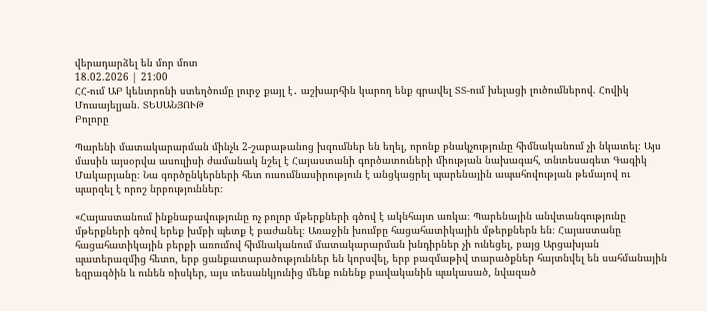վերադարձել են մոր մոտ
18.02.2026 | 21:00
ՀՀ-ում ԱԲ կենտրոնի ստեղծումը լուրջ քայլ է․ աշխարհին կարող ենք գրավել ՏՏ-ում խելացի լուծումներով. Հովիկ Մուսայելյան. ՏԵՍԱՆՅՈՒԹ
Բոլորը

Պարենի մատակարարման մինչև 2-շաբաթանոց խզումներ են եղել, որոնք բնակչությունը հիմնականում չի նկատել։ Այս մասին այսօրվա ասուլիսի ժամանակ նշել է Հայաստանի գործատուների միության նախագահ, տնտեսագետ Գագիկ Մակարյանը։ Նա գործընկերների հետ ուսումնասիրություն է անցկացրել պարենային ապահովության թեմայով ու պարզել է որոշ նրբություններ։

«Հայաստանում ինքնաբավությունը ոչ բոլոր մթերքների գծով է ակնհայտ առկա։ Պարենային անվտանգությունը մթերքների գծով երեք խմբի պետք է բաժանել։ Առաջին խումբը հացահատիկային մթերքներն են։ Հայաստանը հացահատիկային բերքի առումով հիմնականում մատակարարման խնդիրներ չի ունեցել, բայց Արցախյան պատերազմից հետո, երբ ցանքատարածություններ են կորսվել, երբ բազմաթիվ տարածքներ հայտնվել են սահմանային եզրագծին և ունեն ռիսկեր, այս տեսանկյունից մենք ունենք բավականին պակասած, նվազած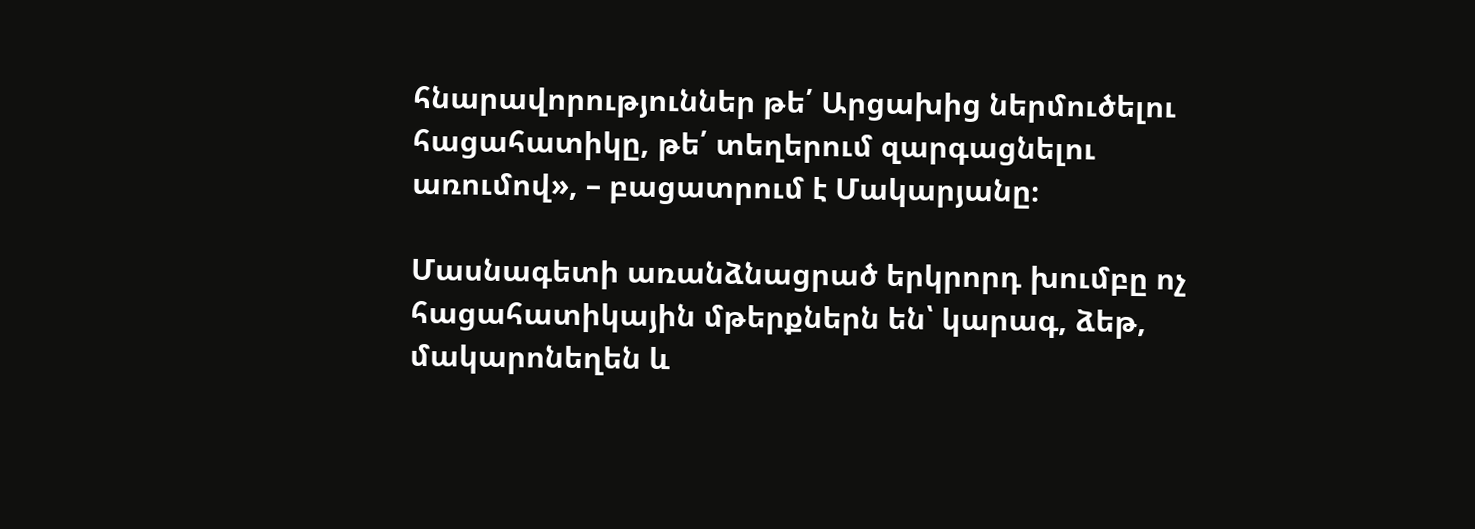հնարավորություններ թե՛ Արցախից ներմուծելու հացահատիկը, թե՛ տեղերում զարգացնելու առումով», – բացատրում է Մակարյանը։

Մասնագետի առանձնացրած երկրորդ խումբը ոչ հացահատիկային մթերքներն են՝ կարագ, ձեթ, մակարոնեղեն և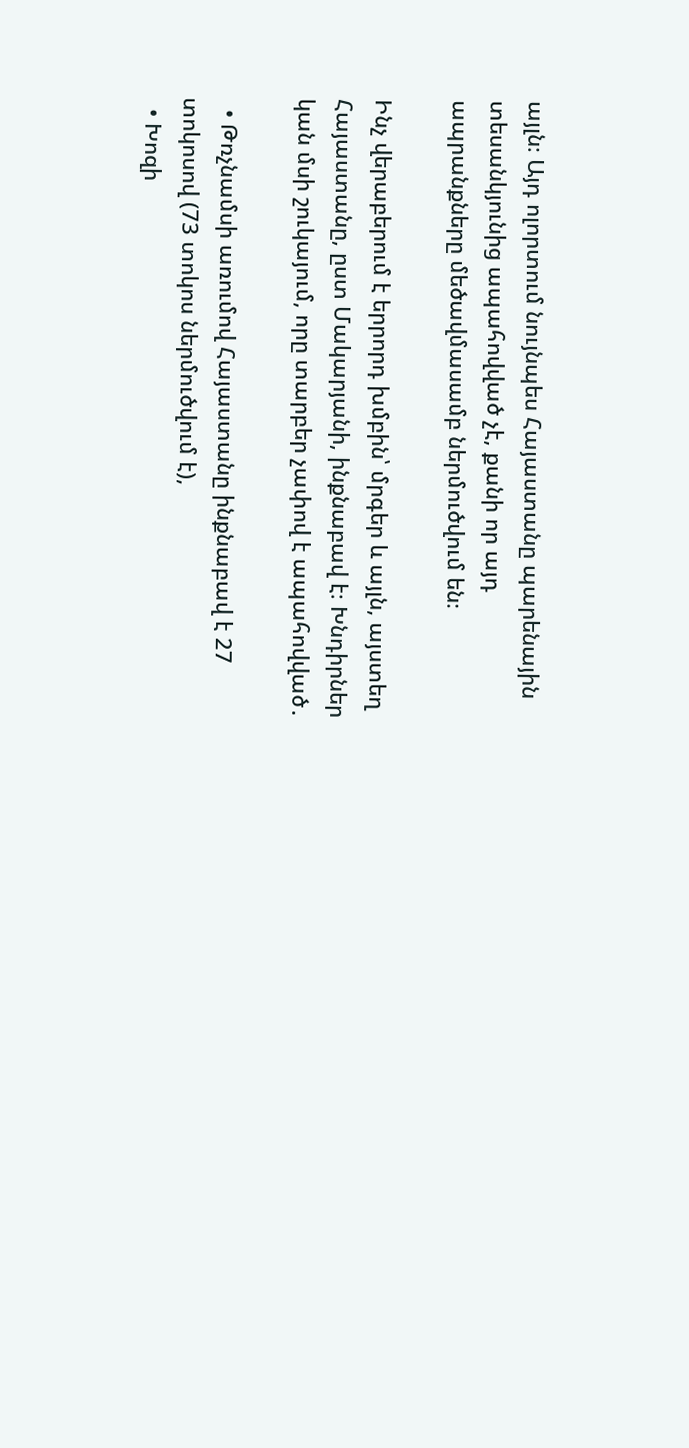այլն։ Այդ ոլորտում նույնպես Հայաստանը պարենային տեսանկյունից ապահովված չէ, քանի որ այդ ապրանքները մեծավմասամբ ներմուծվում են։

Ինչ վերաբերում է երրորդ խմբին՝ մրգեր և այլն, այստեղ Հայաստանը, ըստ Մակարյանի, ինքնաբավ է։ Խնդիրներ կան մսի շուկայում, որը տարբեր չափով է ապահովված․

  • Թռչնամսի առումով Հայաստանը ինքնաբավ է 27 տոկոսով (73 տոկոս ներմուծվում է),
  • Խոզի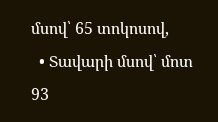մսով՝ 65 տոկոսով,
  • Տավարի մսով՝ մոտ 93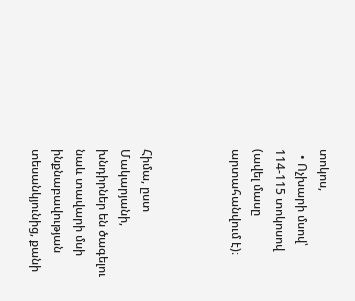տոկոս,
  • Ոչխարի մսով՝ 114-115 տոկոսով (ավել մասը արտահանվում է)։



Հիմա, ըստ Մակարյանի, խնդիրներ են ծագելու նաև տավարի մսի ինքնաբավության տեսանկյունից, քանի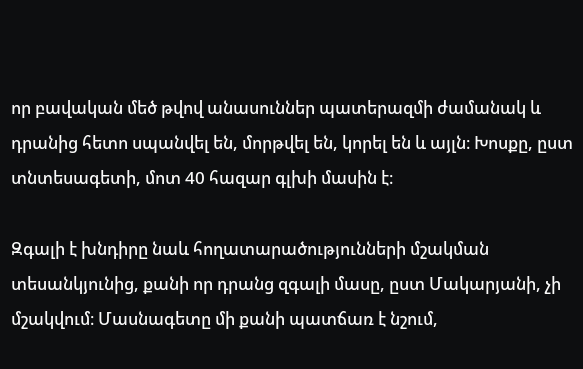որ բավական մեծ թվով անասուններ պատերազմի ժամանակ և դրանից հետո սպանվել են, մորթվել են, կորել են և այլն։ Խոսքը, ըստ տնտեսագետի, մոտ 40 հազար գլխի մասին է։

Զգալի է խնդիրը նաև հողատարածությունների մշակման տեսանկյունից, քանի որ դրանց զգալի մասը, ըստ Մակարյանի, չի մշակվում։ Մասնագետը մի քանի պատճառ է նշում,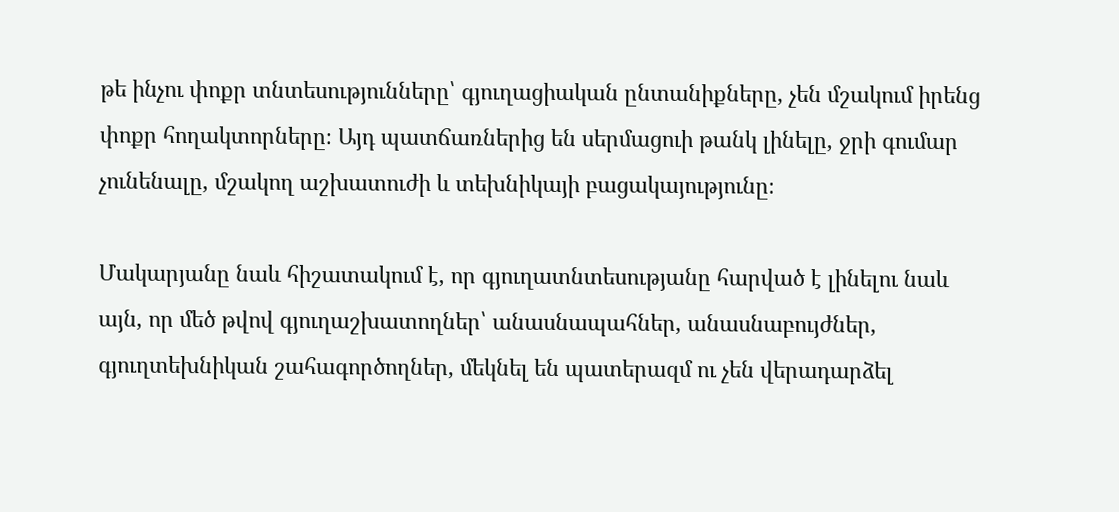թե ինչու փոքր տնտեսությունները՝ գյուղացիական ընտանիքները, չեն մշակում իրենց փոքր հողակտորները։ Այդ պատճառներից են սերմացուի թանկ լինելը, ջրի գումար չունենալը, մշակող աշխատուժի և տեխնիկայի բացակայությունը։

Մակարյանը նաև հիշատակում է, որ գյուղատնտեսությանը հարված է լինելու նաև այն, որ մեծ թվով գյուղաշխատողներ՝ անասնապահներ, անասնաբույժներ, գյուղտեխնիկան շահագործողներ, մեկնել են պատերազմ ու չեն վերադարձել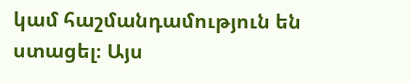կամ հաշմանդամություն են ստացել։ Այս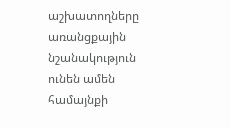աշխատողները առանցքային նշանակություն ունեն ամեն համայնքի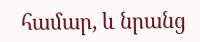համար, և նրանց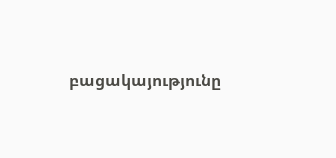բացակայությունը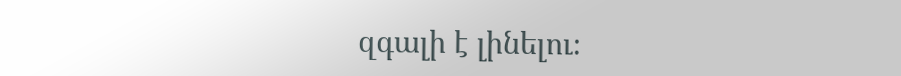զգալի է լինելու։